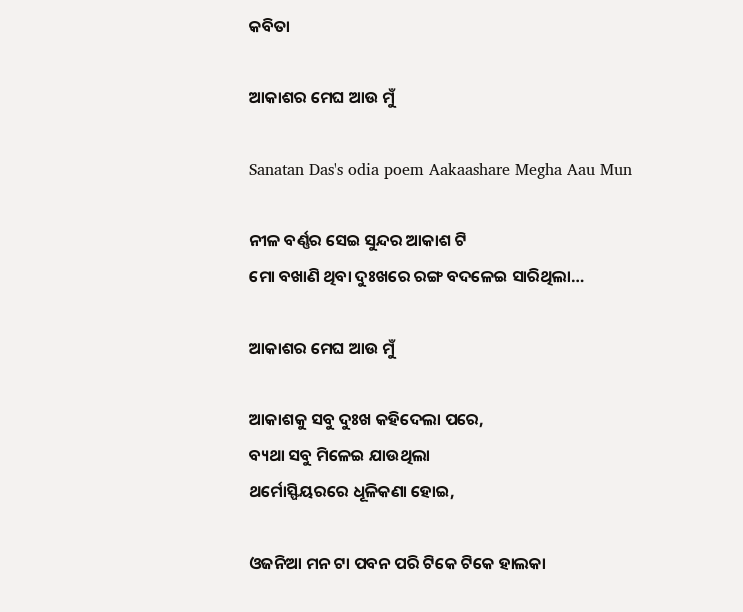କବିତା

ଆକାଶର ମେଘ ଆଉ ମୁଁ

Sanatan Das's odia poem Aakaashare Megha Aau Mun

ନୀଳ ବର୍ଣ୍ଣର ସେଇ ସୁନ୍ଦର ଆକାଶ ଟି
ମୋ ବଖାଣି ଥିବା ଦୁଃଖରେ ରଙ୍ଗ ବଦଳେଇ ସାରିଥିଲା…

ଆକାଶର ମେଘ ଆଉ ମୁଁ

ଆକାଶକୁ ସବୁ ଦୁଃଖ କହିଦେଲା ପରେ,
ବ୍ୟଥା ସବୁ ମିଳେଇ ଯାଉଥିଲା
ଥର୍ମୋସ୍ଫିୟରରେ ଧୂଳିକଣା ହୋଇ,

ଓଜନିଆ ମନ ଟା ପବନ ପରି ଟିକେ ଟିକେ ହାଲକା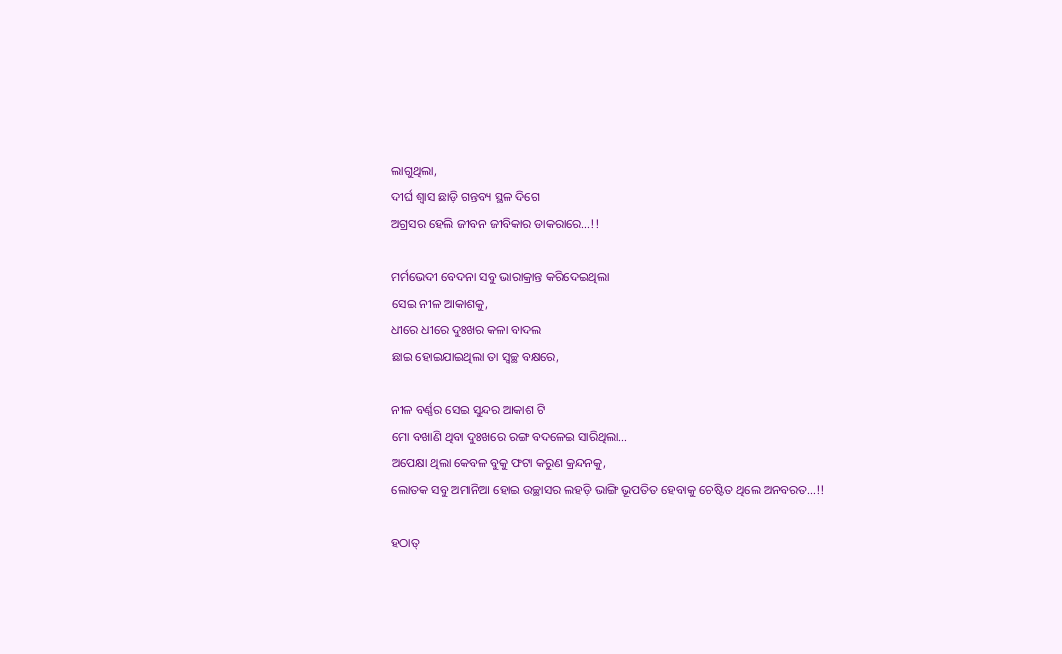ଲାଗୁଥିଲା,
ଦୀର୍ଘ ଶ୍ଵାସ ଛାଡ଼ି ଗନ୍ତବ୍ୟ ସ୍ଥଳ ଦିଗେ
ଅଗ୍ରସର ହେଲି ଜୀବନ ଜୀବିକାର ଡାକରାରେ…!!

ମର୍ମଭେଦୀ ବେଦନା ସବୁ ଭାରାକ୍ରାନ୍ତ କରିଦେଇଥିଲା
ସେଇ ନୀଳ ଆକାଶକୁ,
ଧୀରେ ଧୀରେ ଦୁଃଖର କଳା ବାଦଲ
ଛାଇ ହୋଇଯାଇଥିଲା ତା ସ୍ୱଚ୍ଛ ବକ୍ଷରେ,

ନୀଳ ବର୍ଣ୍ଣର ସେଇ ସୁନ୍ଦର ଆକାଶ ଟି
ମୋ ବଖାଣି ଥିବା ଦୁଃଖରେ ରଙ୍ଗ ବଦଳେଇ ସାରିଥିଲା…
ଅପେକ୍ଷା ଥିଲା କେବଳ ବୁକୁ ଫଟା କରୁଣ କ୍ରନ୍ଦନକୁ,
ଲୋତକ ସବୁ ଅମାନିଆ ହୋଇ ଉଚ୍ଛାସର ଲହଡ଼ି ଭାଙ୍ଗି ଭୂପତିତ ହେବାକୁ ଚେଷ୍ଟିତ ଥିଲେ ଅନବରତ…!!

ହଠାତ୍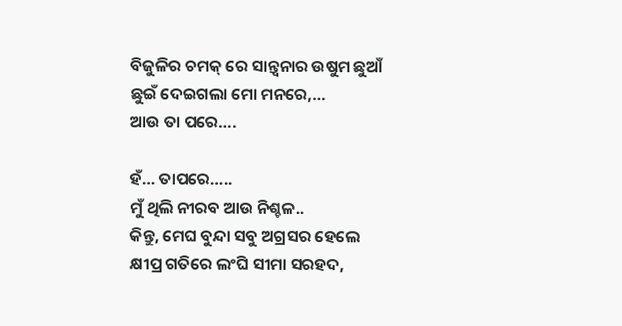ବିଜୁଳିର ଚମକ୍ ରେ ସାନ୍ତ୍ଵନାର ଉଷୁମ ଛୁଆଁ
ଛୁଇଁ ଦେଇଗଲା ମୋ ମନରେ,…
ଆଉ ତା ପରେ….

ହଁ… ତାପରେ…..
ମୁଁ ଥିଲି ନୀରବ ଆଉ ନିଶ୍ଚଳ..
କିନ୍ତୁ, ମେଘ ବୁନ୍ଦା ସବୁ ଅଗ୍ରସର ହେଲେ
କ୍ଷୀପ୍ର ଗତିରେ ଲଂଘି ସୀମା ସରହଦ,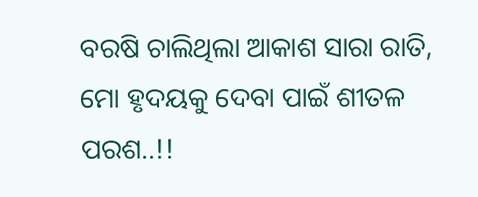ବରଷି ଚାଲିଥିଲା ଆକାଶ ସାରା ରାତି,
ମୋ ହୃଦୟକୁ ଦେବା ପାଇଁ ଶୀତଳ ପରଶ..!!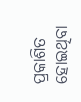ପ୍ରକାଶିତ ହୋଇଥିବା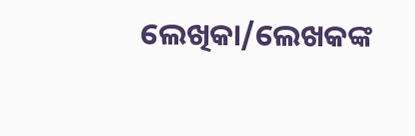ଲେଖିକା/ଲେଖକଙ୍କ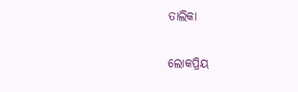ତାଲିକା

ଲୋକପ୍ରିୟ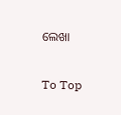ଲେଖା

To Top